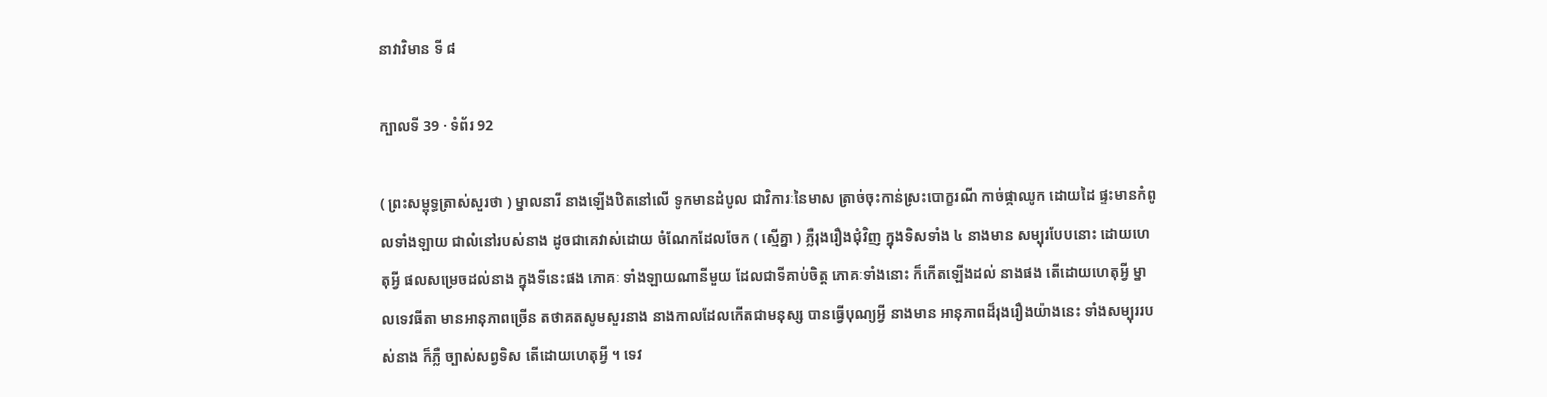នាវាវិមាន ទី ៨

ក្បាលទី 39 · ទំព័រ 92

( ព្រះសម្ពុទ្ធត្រាស់សួរថា ) ម្នាលនារី នាងឡើងឋិតនៅលើ ទូកមានដំបូល ជាវិការៈនៃមាស ត្រាច់ចុះកាន់ស្រះបោក្ខរណី កាច់ផ្កាឈូក ដោយដៃ ផ្ទះមានកំពូលទាំងឡាយ ជាលំនៅរបស់នាង ដូចជាគេវាស់ដោយ ចំណែកដែលចែក ( ស្មើគ្នា ) ភ្លឺរុងរឿងជុំវិញ ក្នុងទិសទាំង ៤ នាងមាន សម្បុរបែបនោះ ដោយហេតុអ្វី ផលសម្រេចដល់នាង ក្នុងទីនេះផង ភោគៈ ទាំងឡាយណានីមួយ ដែលជាទីគាប់ចិត្ត ភោគៈទាំងនោះ ក៏កើតឡើងដល់ នាងផង តើដោយហេតុអ្វី ម្នាលទេវធីតា មានអានុភាពច្រើន តថាគតសូមសួរនាង នាងកាលដែលកើតជាមនុស្ស បានធ្វើបុណ្យអ្វី នាងមាន អានុភាពដ៏រុងរឿងយ៉ាងនេះ ទាំងសម្បុររបស់នាង ក៏ភ្លឺ ច្បាស់សព្វទិស តើដោយហេតុអ្វី ។ ទេវ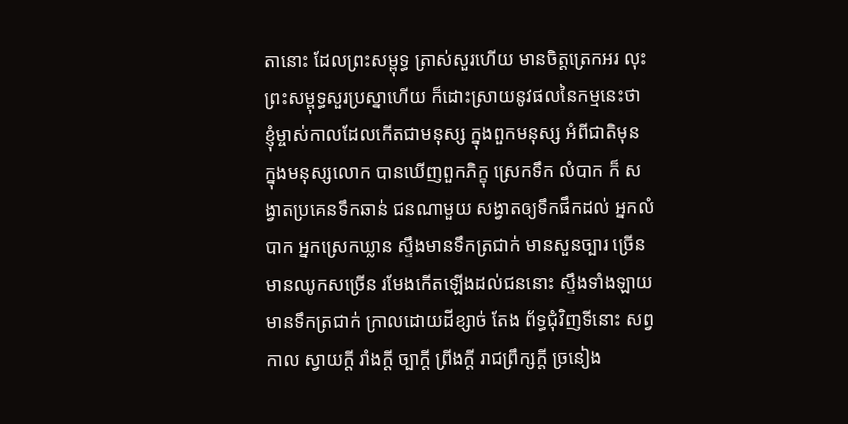តានោះ ដែលព្រះសម្ពុទ្ធ ត្រាស់សួរហើយ មានចិត្តត្រេកអរ លុះព្រះសម្ពុទ្ធសួរប្រស្នាហើយ ក៏ដោះស្រាយនូវផលនៃកម្មនេះថា ខ្ញុំម្ចាស់កាលដែលកើតជាមនុស្ស ក្នុងពួកមនុស្ស អំពីជាតិមុន ក្នុងមនុស្សលោក បានឃើញពួកភិក្ខុ ស្រេកទឹក លំបាក ក៏ សង្វាតប្រគេនទឹកឆាន់ ជនណាមួយ សង្វាតឲ្យទឹកផឹកដល់ អ្នកលំបាក អ្នកស្រេកឃ្លាន ស្ទឹងមានទឹកត្រជាក់ មានសួនច្បារ ច្រើន មានឈូកសច្រើន រមែងកើតឡើងដល់ជននោះ ស្ទឹងទាំងឡាយ មានទឹកត្រជាក់ ក្រាលដោយដីខ្សាច់ តែង ព័ទ្ធជុំវិញទីនោះ សព្វកាល ស្វាយក្តី រាំងក្តី ច្បាក្តី ព្រីងក្តី រាជព្រឹក្សក្តី ច្រនៀង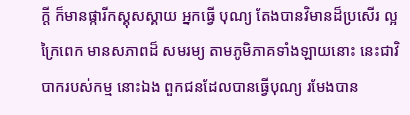ក្តី ក៏មានផ្ការីកស្គុសស្គាយ អ្នកធ្វើ បុណ្យ តែងបានវិមានដ៏ប្រសើរ ល្អក្រៃពេក មានសភាពដ៏ សមរម្យ តាមភូមិភាគទាំងឡាយនោះ នេះជាវិបាករបស់កម្ម នោះឯង ពួកជនដែលបានធ្វើបុណ្យ រមែងបាន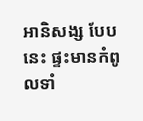អានិសង្ស បែបនេះ ផ្ទះមានកំពូលទាំ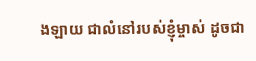ងឡាយ ជាលំនៅរបស់ខ្ញុំម្ចាស់ ដូចជា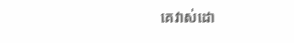គេវាស់ដោ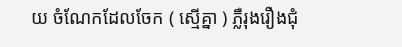យ ចំណែកដែលចែក ( ស្មើគ្នា ) ភ្លឺរុងរឿងជុំ